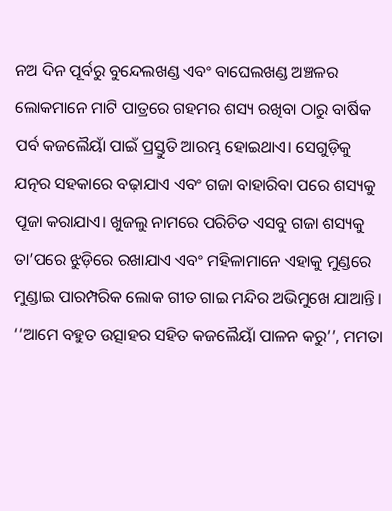ନଅ ଦିନ ପୂର୍ବରୁ ବୁନ୍ଦେଲଖଣ୍ଡ ଏବଂ ବାଘେଲଖଣ୍ଡ ଅଞ୍ଚଳର ଲୋକମାନେ ମାଟି ପାତ୍ରରେ ଗହମର ଶସ୍ୟ ରଖିବା ଠାରୁ ବାର୍ଷିକ ପର୍ବ କଜଲୈୟାଁ ପାଇଁ ପ୍ରସ୍ତୁତି ଆରମ୍ଭ ହୋଇଥାଏ। ସେଗୁଡ଼ିକୁ ଯତ୍ନର ସହକାରେ ବଢ଼ାଯାଏ ଏବଂ ଗଜା ବାହାରିବା ପରେ ଶସ୍ୟକୁ ପୂଜା କରାଯାଏ। ଖୁଜଲୁ ନାମରେ ପରିଚିତ ଏସବୁ ଗଜା ଶସ୍ୟକୁ ତା’ପରେ ଝୁଡ଼ିରେ ରଖାଯାଏ ଏବଂ ମହିଳାମାନେ ଏହାକୁ ମୁଣ୍ଡରେ ମୁଣ୍ଡାଇ ପାରମ୍ପରିକ ଲୋକ ଗୀତ ଗାଇ ମନ୍ଦିର ଅଭିମୁଖେ ଯାଆନ୍ତି।
‘‘ଆମେ ବହୁତ ଉତ୍ସାହର ସହିତ କଜଲୈୟାଁ ପାଳନ କରୁ’’, ମମତା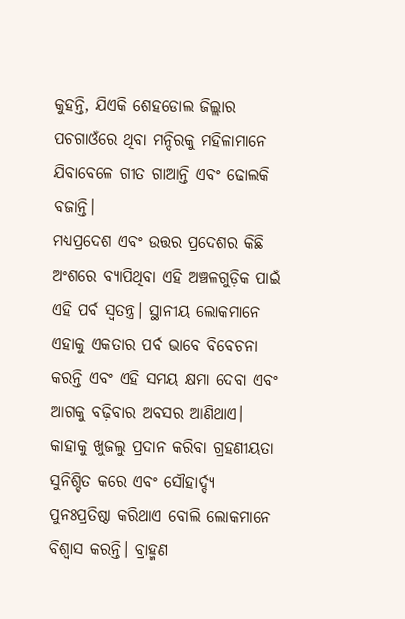କୁହନ୍ତି, ଯିଏକି ଶେହଡୋଲ ଜିଲ୍ଲାର ପଚଗାଓଁରେ ଥିବା ମନ୍ଦିରକୁ ମହିଳାମାନେ ଯିବାବେଳେ ଗୀତ ଗାଆନ୍ତି ଏବଂ ଢୋଲକି ବଜାନ୍ତି।
ମଧ୍ୟପ୍ରଦେଶ ଏବଂ ଉତ୍ତର ପ୍ରଦେଶର କିଛି ଅଂଶରେ ବ୍ୟାପିଥିବା ଏହି ଅଞ୍ଚଳଗୁଡ଼ିକ ପାଇଁ ଏହି ପର୍ବ ସ୍ୱତନ୍ତ୍ର। ସ୍ଥାନୀୟ ଲୋକମାନେ ଏହାକୁ ଏକତାର ପର୍ବ ଭାବେ ବିବେଚନା କରନ୍ତି ଏବଂ ଏହି ସମୟ କ୍ଷମା ଦେବା ଏବଂ ଆଗକୁ ବଢ଼ିବାର ଅବସର ଆଣିଥାଏ। କାହାକୁ ଖୁଜଲୁ ପ୍ରଦାନ କରିବା ଗ୍ରହଣୀୟତା ସୁନିଶ୍ଚିତ କରେ ଏବଂ ସୌହାର୍ଦ୍ଦ୍ୟ ପୁନଃପ୍ରତିଷ୍ଠା କରିଥାଏ ବୋଲି ଲୋକମାନେ ବିଶ୍ୱାସ କରନ୍ତି। ବ୍ରାହ୍ମଣ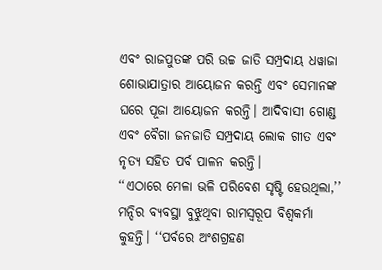ଏବଂ ରାଜପୁତଙ୍କ ପରି ଉଚ୍ଚ ଜାତି ସମ୍ପ୍ରଦାୟ ଧୱାଜା ଶୋଭାଯାତ୍ରାର ଆୟୋଜନ କରନ୍ତି ଏବଂ ସେମାନଙ୍କ ଘରେ ପୂଜା ଆୟୋଜନ କରନ୍ତି। ଆଦିବାସୀ ଗୋଣ୍ଡ ଏବଂ ବୈଗା ଜନଜାତି ସମ୍ପ୍ରଦାୟ ଲୋକ ଗୀତ ଏବଂ ନୃତ୍ୟ ସହିତ ପର୍ବ ପାଳନ କରନ୍ତି।
‘‘ଏଠାରେ ମେଳା ଭଳି ପରିବେଶ ସୃଷ୍ଟି ହେଉଥିଲା,’’ ମନ୍ଦିର ବ୍ୟବସ୍ଥା ବୁଝୁଥିବା ରାମସ୍ୱରୂପ ବିଶ୍ୱକର୍ମା କୁହନ୍ତି। ‘‘ପର୍ବରେ ଅଂଶଗ୍ରହଣ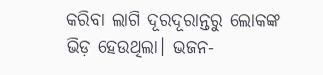କରିବା ଲାଗି ଦୂରଦୂରାନ୍ତରୁ ଲୋକଙ୍କ ଭିଡ଼ ହେଉଥିଲା। ଭଜନ-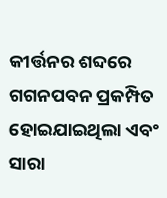କୀର୍ତ୍ତନର ଶବ୍ଦରେ ଗଗନପବନ ପ୍ରକମ୍ପିତ ହୋଇଯାଇଥିଲା ଏବଂ ସାରା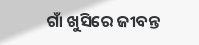ଗାଁ ଖୁସିରେ ଜୀବନ୍ତ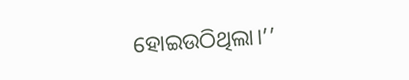ହୋଇଉଠିଥିଲା।’’